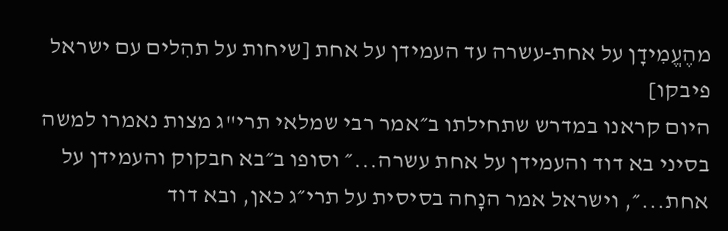מהֶעֱמִידָן על אחת-עשרה עד העמידן על אחת [שיחות על תהִלים עם ישראל פיבקו]
היום קראנו במדרש שתחילתו ב״אמר רבי שמלאי תרי"ג מצות נאמרו למשה בסיני בא דוד והעמידן על אחת עשרה...״ וסופו ב״בא חבקוק והעמידן על אחת...״, וישראל אמר הנָחה בסיסית על תרי״ג כאן, ובא דוד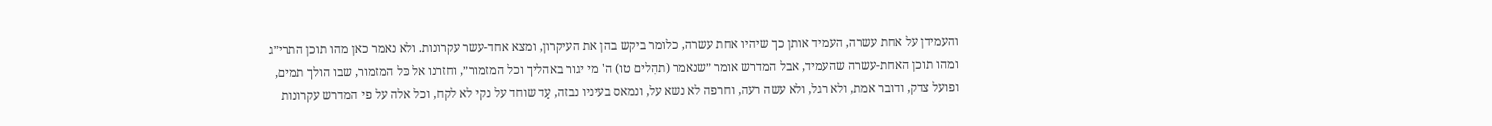והעמידן על אחת עשרה, העמיד אותן כך שיהיו אחת עשרה, כלומר ביקש בהן את העיקרון, ומצא אחד-עשר עקרונות. ולא נאמר כאן מהו תוכן התרי״ג ומהו תוכן האחת-עשרה שהעמיד, אבל המדרש אומר ״שנאמר (תהִלים טו) ה' מי יגור באהליך וכל המזמור״, וחזרנו אל כּל המזמור, שבו הולך תמים, ופועל צדק, ודובר אמת, ולא רגל, ולא עשה רעה, וחרפה לא נשא על, ונמאס בעיניו נבזה, עַד שוחד על נקי לא לקח, וכל אלה על פי המדרש עקרונות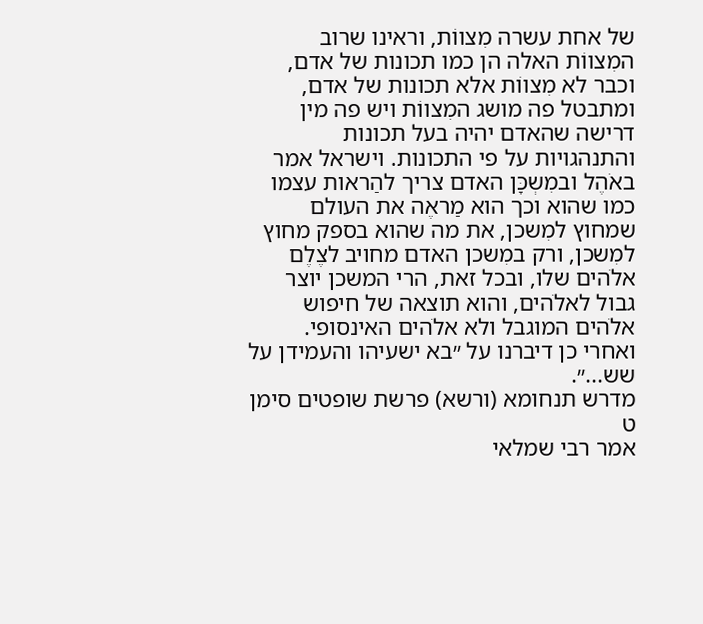של אחת עשרה מִצווֹת, וראינו שרוב המִצווֹת האלה הן כמו תכונות של אדם, וכבר לא מִצווֹת אלא תכונות של אדם, ומתבטל פה מושג המִצווֹת ויש פה מין דרישה שהאדם יהיה בעל תכונות והתנהגויות על פי התכונות. וישראל אמר באֹהֶל ובמִשְכָּן האדם צריך להַראות עצמו כמו שהוא וכך הוא מַראֶה את העולם שמחוץ למִשכן, את מה שהוא בספק מחוץ למִשכן, ורק במִשכן האדם מחויב לצֶלֶם אלֹהים שלו, ובכל זאת, הרי המשכן יוצר גבול לאלֹהים, והוא תוצאה של חיפוש אלֹהים המוגבל ולא אלֹהים האינסופי.
ואחרי כן דיברנו על ״בא ישעיהו והעמידן על שש...״.
מדרש תנחומא (ורשא) פרשת שופטים סימן ט
אמר רבי שמלאי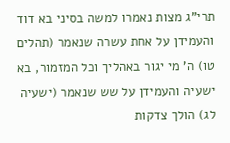תרי"ג מצות נאמרו למשה בסיני בא דוד והעמידן על אחת עשרה שנאמר (תהלים טו) ה' מי יגור באהליך וכל המזמור, בא ישעיה והעמידן על שש שנאמר (ישעיה לג) הולך צדקות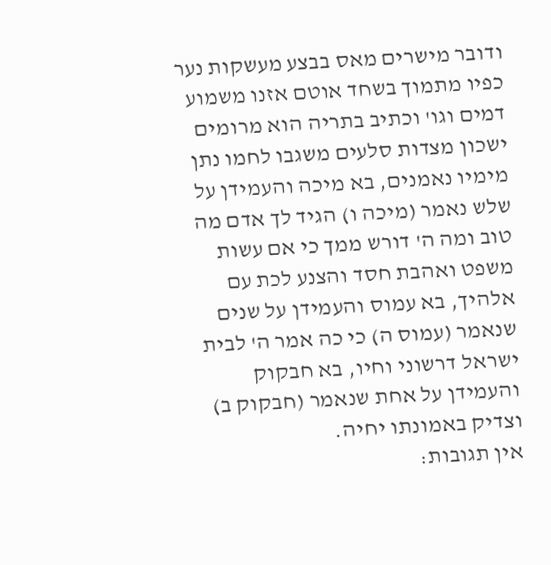ודובר מישרים מאס בבצע מעשקות נער כפיו מתמוך בשחד אוטם אזנו משמוע דמים וגו' וכתיב בתריה הוא מרומים ישכון מצדות סלעים משגבו לחמו נתן מימיו נאמנים, בא מיכה והעמידן על שלש נאמר (מיכה ו) הגיד לך אדם מה טוב ומה ה' דורש ממך כי אם עשות משפט ואהבת חסד והצנע לכת עם אלהיך, בא עמוס והעמידן על שנים שנאמר (עמוס ה) כי כה אמר ה' לבית ישראל דרשוני וחיו, בא חבקוק והעמידן על אחת שנאמר (חבקוק ב) וצדיק באמונתו יחיה.
אין תגובות: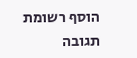הוסף רשומת תגובה